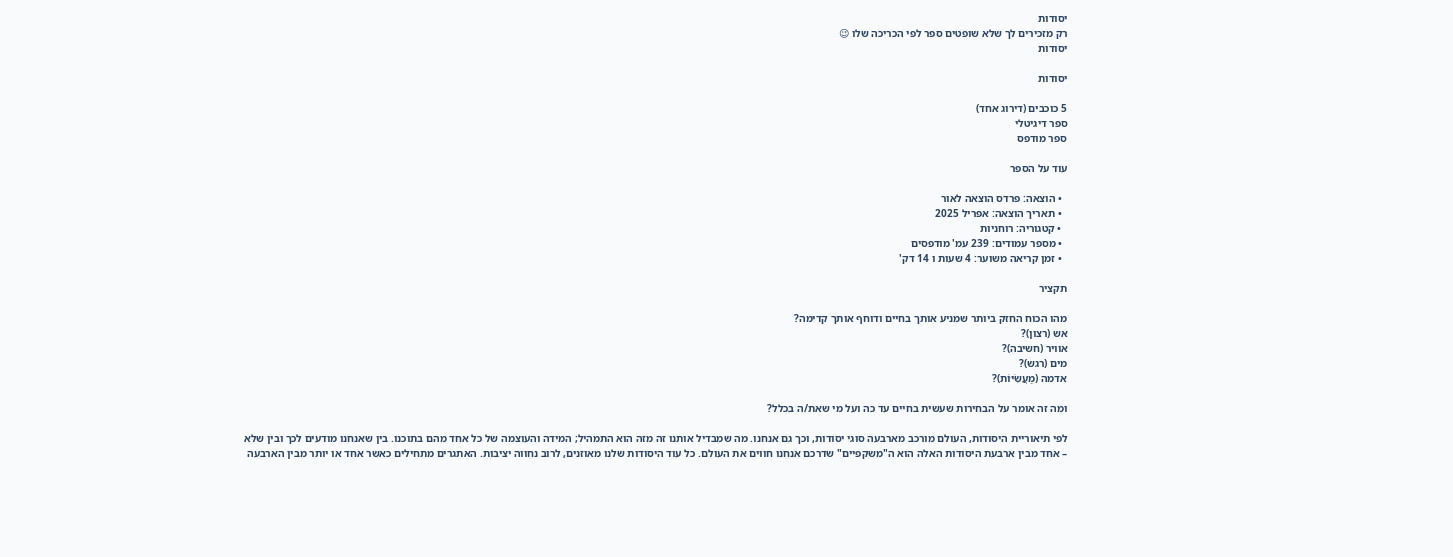יסודות
רק מזכירים לך שלא שופטים ספר לפי הכריכה שלו 😉
יסודות

יסודות

5 כוכבים (דירוג אחד)
ספר דיגיטלי
ספר מודפס

עוד על הספר

  • הוצאה: פרדס הוצאה לאור
  • תאריך הוצאה: אפריל 2025
  • קטגוריה: רוחניות
  • מספר עמודים: 239 עמ' מודפסים
  • זמן קריאה משוער: 4 שעות ו 14 דק'

תקציר

מהו הכוח החזק ביותר שמניע אותך בחיים ודוחף אותך קדימה?
אש (רצון)?
אוויר (חשיבה)?
מים (רגש)?
אדמה (מַעֲשִׂיּוֹת)?

ומה זה אומר על הבחירות שעשית בחיים עד כה ועל מי שאת/ה בכלל?

לפי תיאוריית היסודות, העולם מורכב מארבעה סוגי יסודות, וכך גם אנחנו. מה שמבדיל אותנו זה מזה הוא התמהיל; המידה והעוצמה של כל אחד מהם בתוכנו. בין שאנחנו מודעים לכך ובין שלא – אחד מבין ארבעת היסודות האלה הוא ה"משקפיים" שדרכם אנחנו חווים את העולם. כל עוד היסודות שלנו מאוזנים, לרוב נחווה יציבות. האתגרים מתחילים כאשר אחד או יותר מבין הארבעה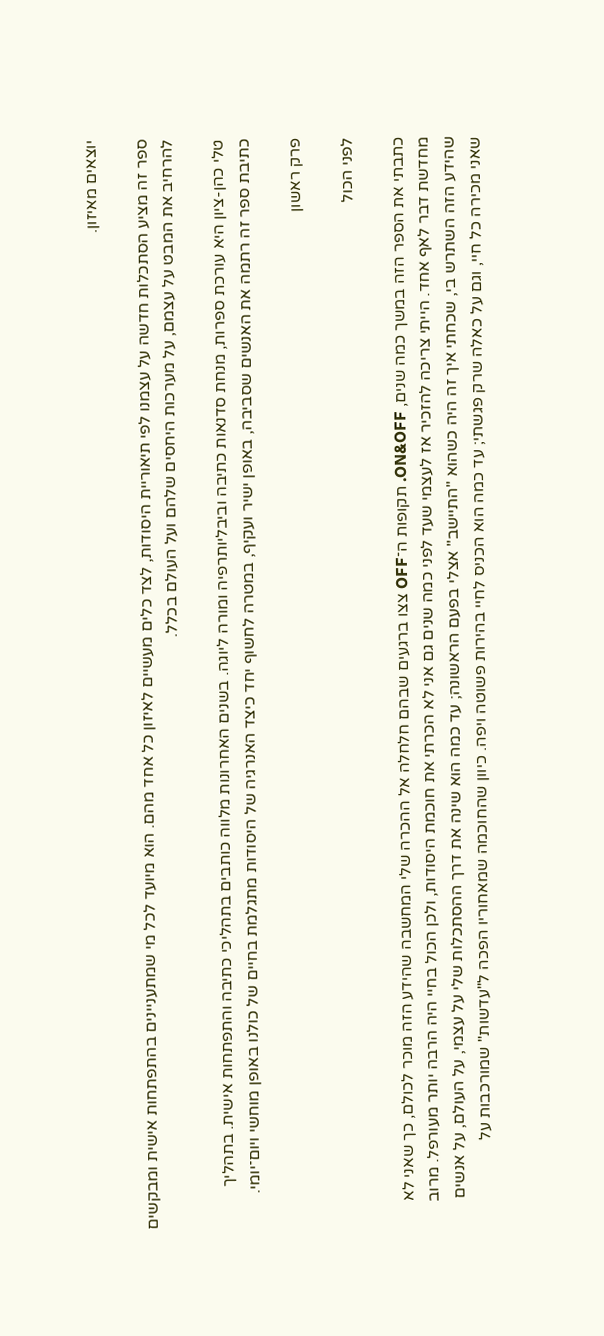יוצאים מאיזון.

ספר זה מציע הסתכלות חדשה על עצמנו לפי תיאוריית היסודות, לצד כלים מעשיים לאיזון כל אחד מהם. הוא מיועד לכל מי שמתעניינים בהתפתחות אישית ומבקשים להרחיב את המבט על עצמם, על מערכות היחסים שלהם ועל העולם בכלל.

טלי כהן-ציון היא עורכת ספרות, מנחת סדנאות כתיבה וביבליותרפיה ומורה ליוגה. בשנים האחרונות מלווה כותבים בתהליכי כתיבה והתפתחות אישית. בתהליך כתיבת ספר זה רתמה את האנשים שסביבה, באופן ישיר ועקיף, במטרה לחשוף יחד כיצד האנרגיה של היסודות מתגלמת בחיים של כולנו באופן מוחשי ויום־יומי.

פרק ראשון

לפני הכול

כתבתי את הספר הזה במשך כמה שנים, ON&OFF. תקופות ה־OFF צצו ברגעים שבהם חלחלה אל ההכרה שלי המחשבה שהידע הזה מוכר לכולם, כך שאני לא מחדשת דבר לאף אחד. הייתי צריכה להזכיר אז לעצמי שעד לפני כמה שנים גם אני לא הכרתי את חוכמת היסודות, ולכן הכול בחיי היה הרבה יותר מעורפל. מרוב שהידע הזה השתרש בי, שכחתי איך זה היה כשהוא "התיישב" אצלי בפעם הראשונה; עד כמה הוא שינה את דרך ההסתכלות שלי על עצמי, על העולם, על אנשים שאני מכירה כל חיי, וגם על כאלה שרק פגשתי; עד כמה הוא הכניס לחיי בהירות פשוטה ויפה. כיוון שהחוכמה שמאחוריו הפכה ל"עדשות" שמורכבות על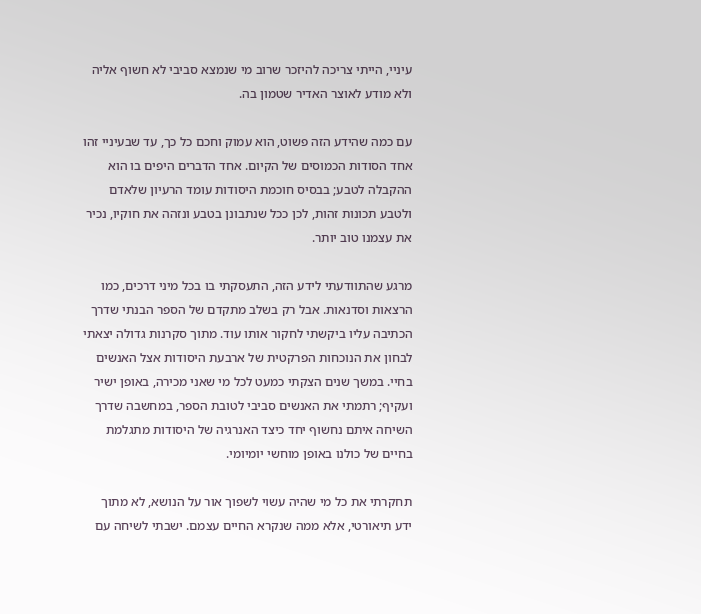עיניי, הייתי צריכה להיזכר שרוב מי שנמצא סביבי לא חשוף אליה ולא מודע לאוצר האדיר שטמון בה.

עם כמה שהידע הזה פשוט, הוא עמוק וחכם כל כך, עד שבעיניי זהו אחד הסודות הכמוסים של הקיום. אחד הדברים היפים בו הוא ההקבלה לטבע; בבסיס חוכמת היסודות עומד הרעיון שלאדם ולטבע תכונות זהות, לכן ככל שנתבונן בטבע ונזהה את חוקיו, נכיר את עצמנו טוב יותר.

מרגע שהתוודעתי לידע הזה, התעסקתי בו בכל מיני דרכים, כמו הרצאות וסדנאות. אבל רק בשלב מתקדם של הספר הבנתי שדרך הכתיבה עליו ביקשתי לחקור אותו עוד. מתוך סקרנות גדולה יצאתי לבחון את הנוכחות הפרקטית של ארבעת היסודות אצל האנשים בחיי. במשך שנים הצקתי כמעט לכל מי שאני מכירה, באופן ישיר ועקיף; רתמתי את האנשים סביבי לטובת הספר, במחשבה שדרך השיחה איתם נחשוף יחד כיצד האנרגיה של היסודות מתגלמת בחיים של כולנו באופן מוחשי יומיומי.

תחקרתי את כל מי שהיה עשוי לשפוך אור על הנושא, לא מתוך ידע תיאורטי, אלא ממה שנקרא החיים עצמם. ישבתי לשיחה עם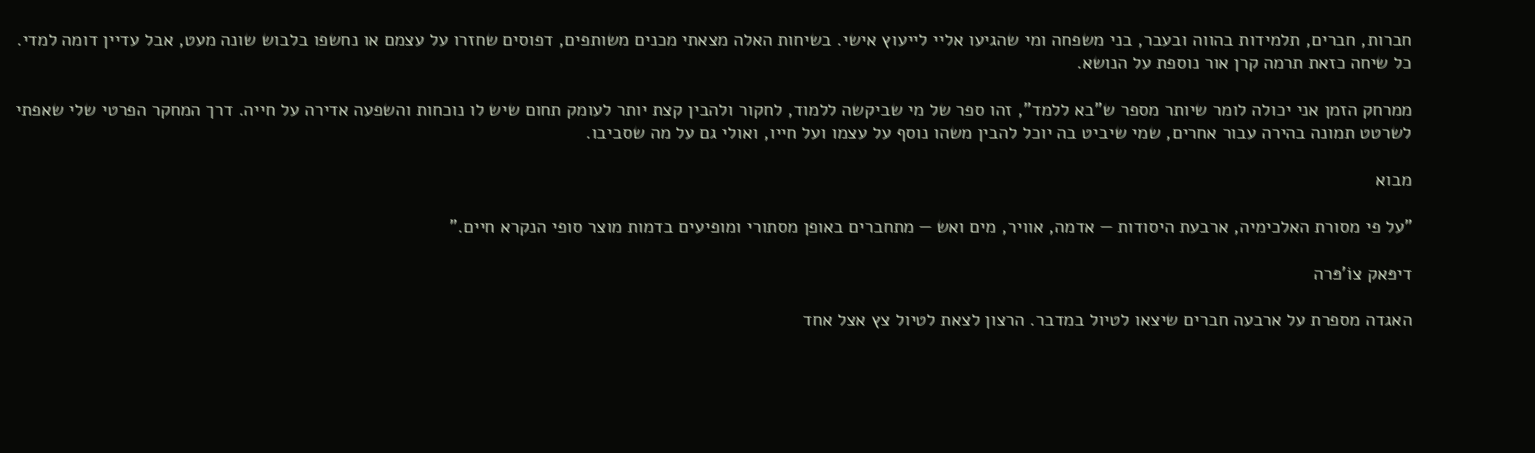חברות, חברים, תלמידות בהווה ובעבר, בני משפחה ומי שהגיעו אליי לייעוץ אישי. בשיחות האלה מצאתי מכנים משותפים, דפוסים שחזרו על עצמם או נחשפו בלבוש שונה מעט, אבל עדיין דומה למדי. כל שיחה כזאת תרמה קרן אור נוספת על הנושא.

ממרחק הזמן אני יכולה לומר שיותר מספר ש"בא ללמד", זהו ספר של מי שביקשה ללמוד, לחקור ולהבין קצת יותר לעומק תחום שיש לו נוכחות והשפעה אדירה על חייה. דרך המחקר הפרטי שלי שאפתי לשרטט תמונה בהירה עבור אחרים, שמי שיביט בה יוכל להבין משהו נוסף על עצמו ועל חייו, ואולי גם על מה שסביבו.

מבוא

"על פי מסורת האלכימיה, ארבעת היסודות — אדמה, אוויר, מים ואש — מתחברים באופן מסתורי ומופיעים בדמות מוצר סופי הנקרא חיים."

דיפּאק צוֹ'פּרה

האגדה מספרת על ארבעה חברים שיצאו לטיול במדבר. הרצון לצאת לטיול צץ אצל אחד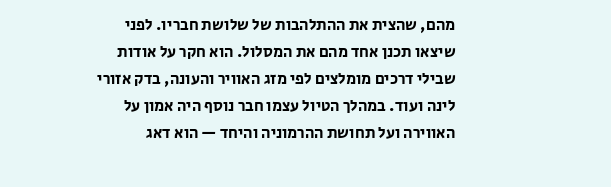מהם, שהצית את ההתלהבות של שלושת חבריו. לפני שיצאו תכנן אחד מהם את המסלול. הוא חקר על אודות שבילי דרכים מומלצים לפי מזג האוויר והעונה, בדק אזורי לינה ועוד. במהלך הטיול עצמו חבר נוסף היה אמון על האווירה ועל תחושת ההרמוניה והיחד — הוא דאג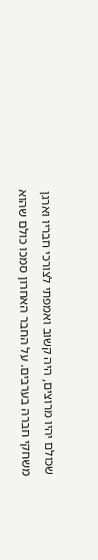שכולם יהיו מרוצים, היה קשוב ואמפתי לצורכי חבריו וארגן משחקי חברה בערבים. על החבר האחרון סמכו כולם שהוא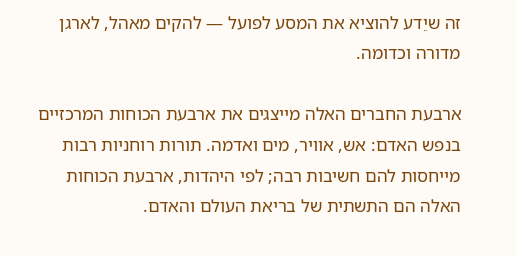זה שיֵדע להוציא את המסע לפועל — להקים מאהל, לארגן מדורה וכדומה.

ארבעת החברים האלה מייצגים את ארבעת הכוחות המרכזיים בנפש האדם: אש, אוויר, מים ואדמה. תורות רוחניות רבות מייחסות להם חשיבות רבה; לפי היהדות, ארבעת הכוחות האלה הם התשתית של בריאת העולם והאדם.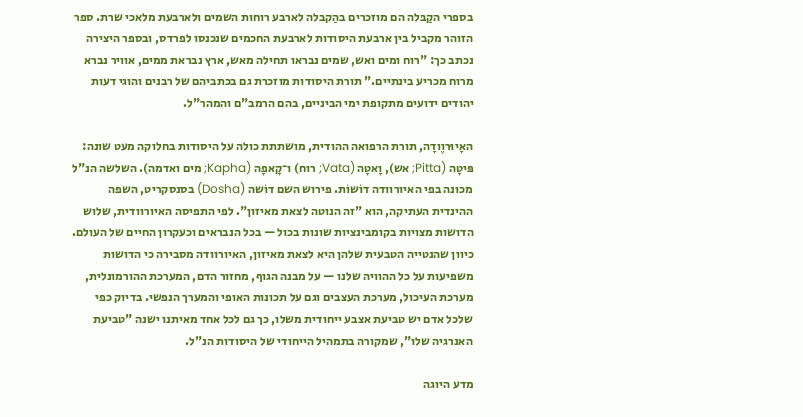בספרי הקַבּלה הם מוזכרים בהַקבלה לארבע רוחות השמים ולארבעת מלאכי שרת. ספר הזוהר מקביל בין ארבעת היסודות לארבעת החכמים שנכנסו לפרדס, ובספר היצירה נכתב כך: "רוח ומים ואש, שמים נבראו תחילה מאש, ארץ נבראת ממים, אוויר נברא מרוח מכריע בינתיים." תורת היסודות מוזכרת גם בכתביהם של רבנים והוגי דעות יהודים ידועים מתקופת ימי הביניים, בהם הרמב"ם והמהר"ל.

האָיוּרוֶודָה, תורת הרפואה ההודית, מושתתת כולה על היסודות בחלוקה מעט שונה: פּיטָה (Pitta; אש), וָאטָה (Vata; רוח) ו־קָאפָה (Kapha; מים ואדמה). השלשה הנ"ל מכונה בפי האיורוודה דוֹשוֹת. פירוש השם דוֹשה (Dosha) בסנסקריט, השפה ההינדית העתיקה, הוא "זה הנוטה לצאת מאיזון". לפי התפיסה האיורוודית, שלוש הדושות מצויות בקומבינציות שונות בכול — בכל הנבראים וכעקרון החיים של העולם. כיוון שהנטייה הטבעית שלהן היא לצאת מאיזון, האיורוודה מסבירה כי הדושות משפיעות על כל ההוויה שלנו — על מבנה הגוף, מחזור הדם, המערכת ההורמונלית, מערכת העיכול, מערכת העצבים וגם על תכונות האופי והמערך הנפשי. בדיוק כפי שלכל אדם יש טביעת אצבע ייחודית משלו, כך גם לכל אחד מאיתנו ישנה "טביעת האנרגיה שלו", שמקורה בתמהיל הייחודי של היסודות הנ"ל.

מדע היוגה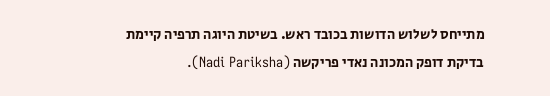מתייחס לשלוש הדושות בכובד ראש. בשיטת היוגה תרפיה קיימת בדיקת דופק המכונה נאדי פריקשה (Nadi Pariksha).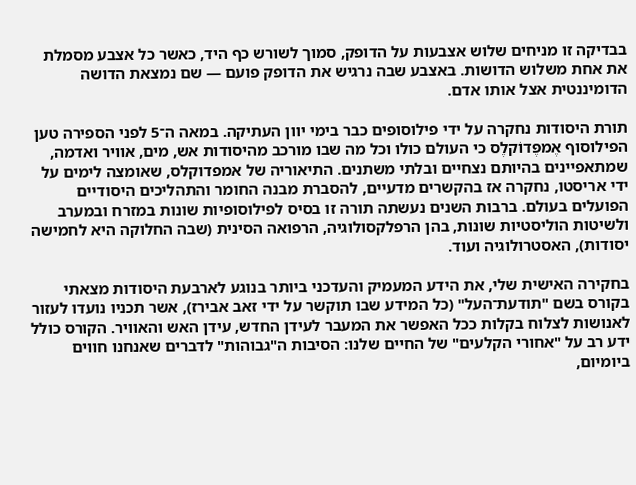בבדיקה זו מניחים שלוש אצבעות על הדופק, סמוך לשורש כף היד, כאשר כל אצבע מסמלת את אחת משלוש הדושות. באצבע שבה נרגיש את הדופק פועם — שם נמצאת הדושה הדומיננטית אצל אותו אדם.

תורת היסודות נחקרה על ידי פילוסופים כבר בימי יוון העתיקה. במאה ה־5 לפני הספירה טען הפילוסוף אֶמפֶּדוֹקלֶס כי העולם כולו וכל מה שבו מורכב מהיסודות אש, מים, אוויר ואדמה, שמתאפיינים בהיותם נצחיים ובלתי משתנים. התיאוריה של אמפדוקלס, שאומצה לימים על ידי אריסטו, נחקרה אז בהקשרים מדעיים, להסברת מבנה החומר והתהליכים היסודיים הפועלים בעולם. ברבות השנים נעשתה תורה זו בסיס לפילוסופיות שונות במזרח ובמערב ולשיטות הוליסטיות שונות, בהן הרפלקסולוגיה, הרפואה הסינית (שבה החלוקה היא לחמישה יסודות), האסטרולוגיה ועוד.

בחקירה האישית שלי, את הידע המעמיק והעדכני ביותר בנוגע לארבעת היסודות מצאתי בקורס בשם "תודעת־העל" (כל המידע שבו תוקשר על ידי זאב אבירז), אשר תכניו נועדו לעזור לאנושות לצלוח בקלות ככל האפשר את המעבר לעידן החדש, עידן האש והאוויר. הקורס כולל ידע רב על "אחורי הקלעים" של החיים שלנו: הסיבות ה"גבוהות" לדברים שאנחנו חווים ביומיום,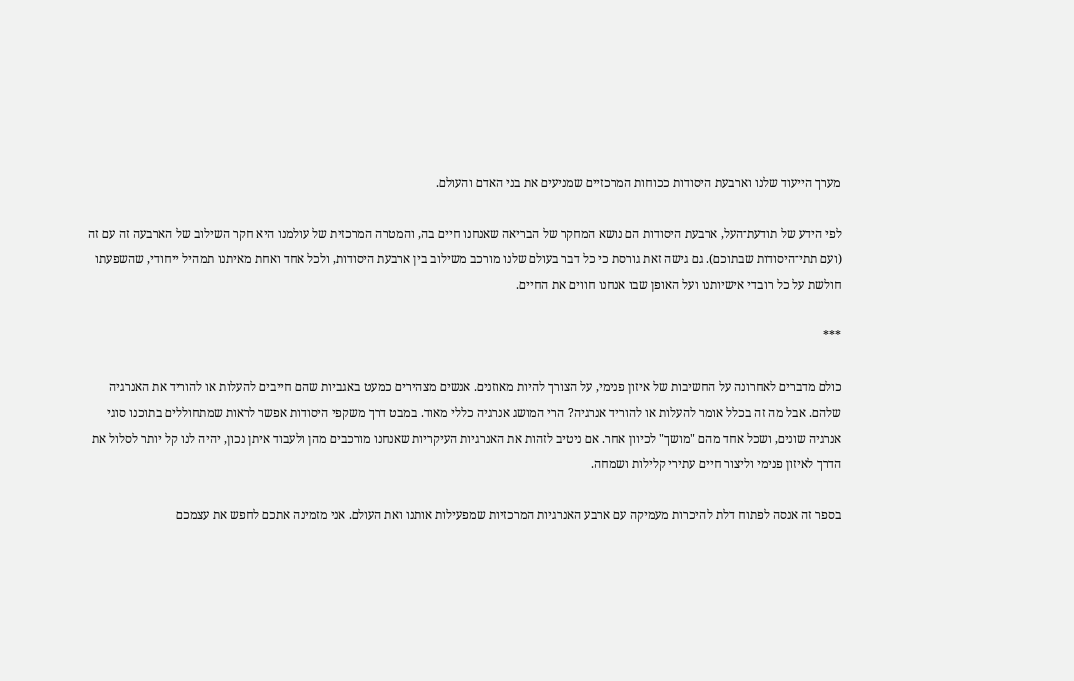מערך הייעוד שלנו וארבעת היסודות ככוחות המרכזיים שמניעים את בני האדם והעולם.

לפי הידע של תודעת־העל, ארבעת היסודות הם נושא המחקר של הבריאה שאנחנו חיים בה, והמטרה המרכזית של עולמנו היא חקר השילוב של הארבעה זה עם זה (ועם תתי־היסודות שבתוכם). גם גישה זאת גורסת כי כל דבר בעולם שלנו מורכב משילוב בין ארבעת היסודות, ולכל אחד ואחת מאיתנו תמהיל ייחודי, שהשפעתו חולשת על כל רובדי אישיותנו ועל האופן שבו אנחנו חווים את החיים.

***

כולם מדברים לאחרונה על החשיבות של איזון פנימי, על הצורך להיות מאוזנים. אנשים מצהירים כמעט באגביות שהם חייבים להעלות או להוריד את האנרגיה שלהם. אבל מה זה בכלל אומר להעלות או להוריד אנרגיה? הרי המושג אנרגיה כללי מאוד. במבט דרך משקפי היסודות אפשר לראות שמתחוללים בתוכנו סוגי אנרגיה שונים, ושכל אחד מהם "מושך" לכיוון אחר. אם ניטיב לזהות את האנרגיות העיקריות שאנחנו מורכבים מהן ולעבוד איתן נכון, יהיה לנו קל יותר לסלול את הדרך לאיזון פנימי וליצור חיים עתירי קלילות ושמחה.

בספר זה אנסה לפתוח דלת להיכרות מעמיקה עם ארבע האנרגיות המרכזיות שמפעילות אותנו ואת העולם. אני מזמינה אתכם לחפש את עצמכם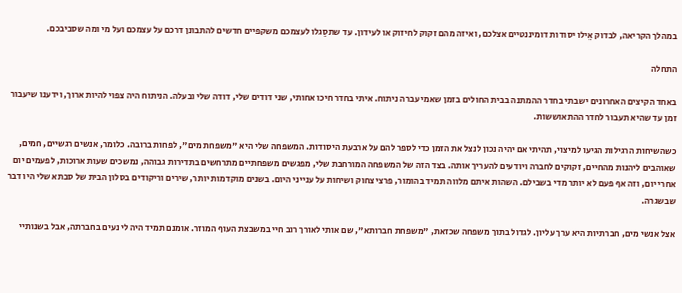במהלך הקריאה, לבדוק אֵילו יסודות דומיננטיים אצלכם, ואיזה מהם זקוק לחיזוק או לעידון. עד שתסַגלו לעצמכם משקפיים חדשים להתבונן דרכם על עצמכם ועל מי ומה שסביבכם.

התחלה

באחד הקיצים האחרונים ישבתי בחדר ההמתנה בבית החולים בזמן שאמי עברה ניתוח. איתי בחדר חיכו אחותי, שני דודים שלי, דודה שלי ובעלה. הניתוח היה צפוי להיות ארוך, וידענו שיעבור זמן עד שהיא תעבור לחדר ההתאוששות.

כשהשיחות הרגילות הגיעו למיצוי, תהיתי אם יהיה נכון לנצל את הזמן כדי לספר להם על ארבעת היסודות. המשפחה שלי היא "משפחת מים", לפחות ברובה. כלומר, אנשים רגשיים, חמים, שאוהבים ליהנות מהחיים, זקוקים לחברה ויודעים להעריך אותה. בצד הזה של המשפחה המורחבת שלי, מפגשים משפחתיים מתרחשים בתדירות גבוהה, נמשכים שעות ארוכות, לפעמים יום אחרי יום, וזה אף פעם לא יותר מדי בשבילם. השהות איתם מלווה תמיד בהומור, פרצי צחוק ושיחות על ענייני היום. בשנים מוקדמות יותר, שירים וריקודים בסלון הבית של סבתא שלי היו דבר שבשגרה.

אצל אנשי מים, חברתיות היא ערך עליון. לגדול בתוך משפחה שכזאת, "משפחת חברותא", שם אותי לאורך רוב חיי במשבצת העוף המוזר. אומנם תמיד היה לי נעים בחברתה, אבל בשנותיי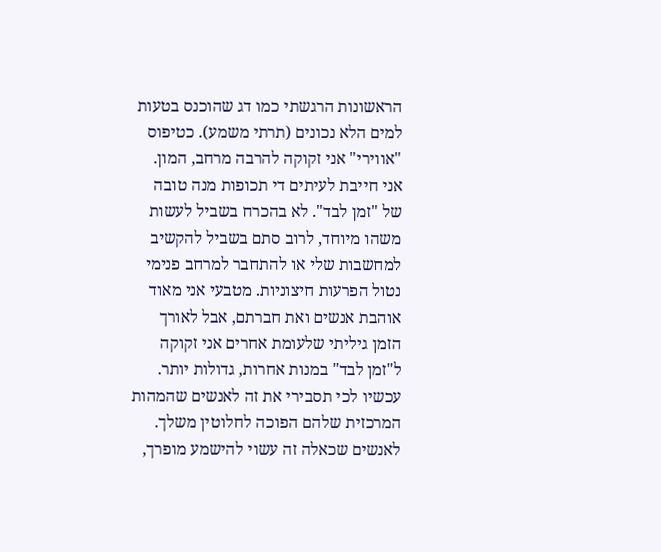הראשונות הרגשתי כמו דג שהוכנס בטעות למים הלא נכונים (תרתי משמע). כטיפוס "אווירי" אני זקוקה להרבה מרחב, המון. אני חייבת לעיתים די תכופות מנה טובה של "זמן לבד". לא בהכרח בשביל לעשות משהו מיוחד, לרוב סתם בשביל להקשיב למחשבות שלי או להתחבר למרחב פנימי נטול הפרעות חיצוניות. מטבעי אני מאוד אוהבת אנשים ואת חברתם, אבל לאורך הזמן גיליתי שלעומת אחרים אני זקוקה ל"זמן לבד" במנות אחרות, גדולות יותר. עכשיו לכי תסבירי את זה לאנשים שהמהות המרכזית שלהם הפוכה לחלוטין משלך. לאנשים שכאלה זה עשוי להישמע מופרך,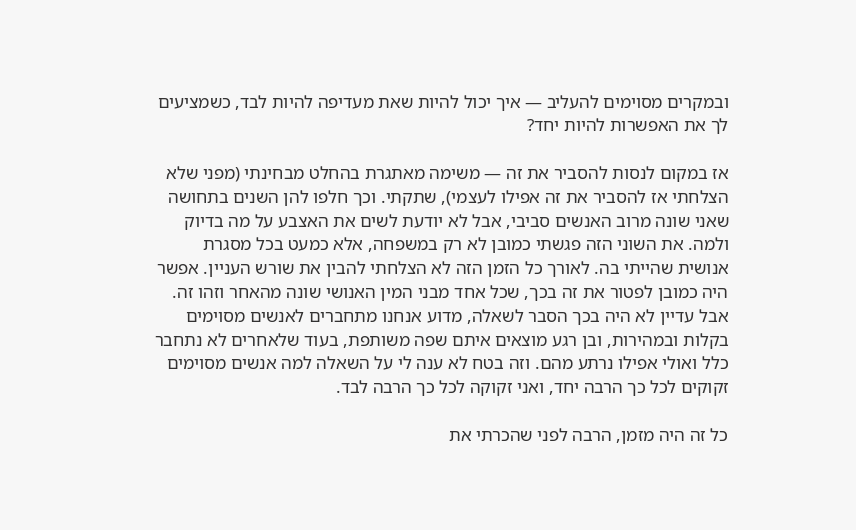ובמקרים מסוימים להעליב — איך יכול להיות שאת מעדיפה להיות לבד, כשמציעים לך את האפשרות להיות יחד?

אז במקום לנסות להסביר את זה — משימה מאתגרת בהחלט מבחינתי (מפני שלא הצלחתי אז להסביר את זה אפילו לעצמי), שתקתי. וכך חלפו להן השנים בתחושה שאני שונה מרוב האנשים סביבי, אבל לא יודעת לשים את האצבע על מה בדיוק ולמה. את השוני הזה פגשתי כמובן לא רק במשפחה, אלא כמעט בכל מסגרת אנושית שהייתי בה. לאורך כל הזמן הזה לא הצלחתי להבין את שורש העניין. אפשר היה כמובן לפטור את זה בכך, שכל אחד מבני המין האנושי שונה מהאחר וזהו זה. אבל עדיין לא היה בכך הסבר לשאלה, מדוע אנחנו מתחברים לאנשים מסוימים בקלות ובמהירות, ובן רגע מוצאים איתם שפה משותפת, בעוד שלאחרים לא נתחבר כלל ואולי אפילו נרתע מהם. וזה בטח לא ענה לי על השאלה למה אנשים מסוימים זקוקים לכל כך הרבה יחד, ואני זקוקה לכל כך הרבה לבד.

כל זה היה מזמן, הרבה לפני שהכרתי את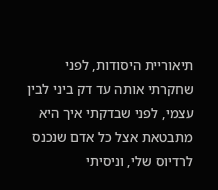תיאוריית היסודות, לפני שחקרתי אותה עד דק ביני לבין עצמי, לפני שבדקתי איך היא מתבטאת אצל כל אדם שנכנס לרדיוס שלי, וניסיתי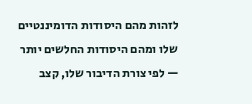לזהות מהם היסודות הדומיננטיים שלו ומהם היסודות החלשים יותר — לפי צורת הדיבור שלו, קצב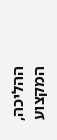ההליכה, המקצוע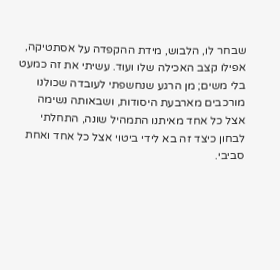שבחר לו, הלבוש, מידת ההקפדה על אסתטיקה, אפילו קצב האכילה שלו ועוד. עשיתי את זה כמעט בלי משים; מן הרגע שנחשפתי לעובדה שכולנו מורכבים מארבעת היסודות, ושבאותה נשימה אצל כל אחד מאיתנו התמהיל שונה, התחלתי לבחון כיצד זה בא לידי ביטוי אצל כל אחד ואחת סביבי.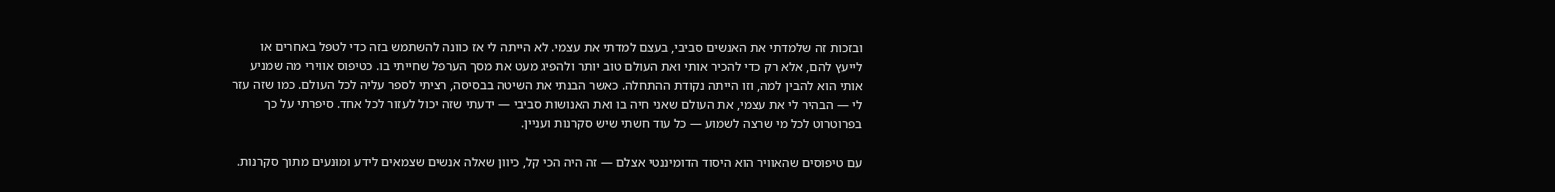ובזכות זה שלמדתי את האנשים סביבי, בעצם למדתי את עצמי. לא הייתה לי אז כוונה להשתמש בזה כדי לטפל באחרים או לייעץ להם, אלא רק כדי להכיר אותי ואת העולם טוב יותר ולהפיג מעט את מסך הערפל שחייתי בו. כטיפוס אווירי מה שמניע אותי הוא להבין למה, וזו הייתה נקודת ההתחלה. כאשר הבנתי את השיטה בבסיסה, רציתי לספר עליה לכל העולם. כמו שזה עזר לי — הבהיר לי את עצמי, את העולם שאני חיה בו ואת האנושות סביבי — ידעתי שזה יכול לעזור לכל אחד. סיפרתי על כך בפרוטרוט לכל מי שרצה לשמוע — כל עוד חשתי שיש סקרנות ועניין.

עם טיפוסים שהאוויר הוא היסוד הדומיננטי אצלם — זה היה הכי קל, כיוון שאלה אנשים שצמאים לידע ומוּנעים מתוך סקרנות.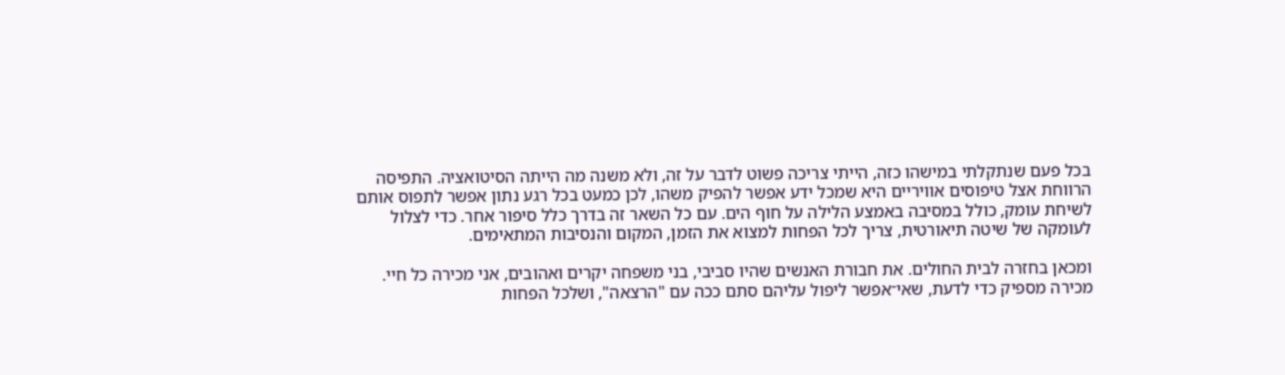בכל פעם שנתקלתי במישהו כזה, הייתי צריכה פשוט לדבר על זה, ולא משנה מה הייתה הסיטואציה. התפיסה הרווחת אצל טיפוסים אוויריים היא שמכל ידע אפשר להפיק משהו, לכן כמעט בכל רגע נתון אפשר לתפוס אותם לשיחת עומק, כולל במסיבה באמצע הלילה על חוף הים. עם כל השאר זה בדרך כלל סיפור אחר. כדי לצלול לעומקה של שיטה תיאורטית, צריך לכל הפחות למצוא את הזמן, המקום והנסיבות המתאימים.

ומכאן בחזרה לבית החולים. את חבורת האנשים שהיו סביבי, בני משפחה יקרים ואהובים, אני מכירה כל חיי. מכירה מספיק כדי לדעת, שאי־אפשר ליפול עליהם סתם ככה עם "הרצאה", ושלכל הפחות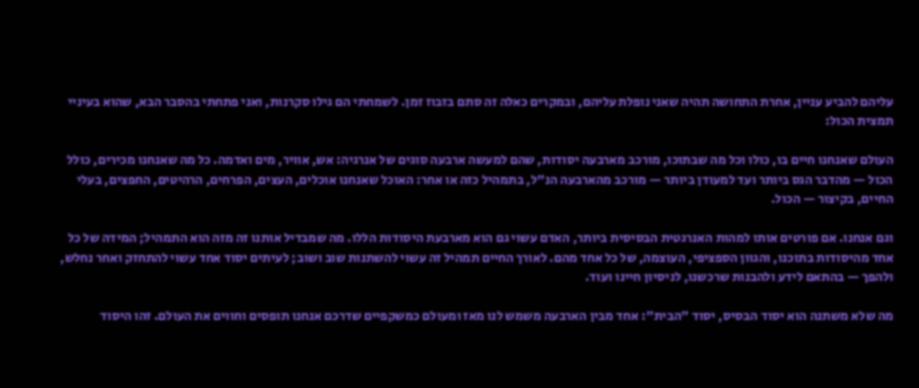עליהם להביע עניין, אחרת התחושה תהיה שאני נופלת עליהם, ובמקרים כאלה זה סתם בזבוז זמן. לשמחתי הם גילו סקרנות, ואני פתחתי בהסבר הבא, שהוא בעיניי תמצית הכול:

העולם שאנחנו חיים בו, כולו וכל מה שבתוכו, מורכב מארבעה יסודות, שהם למעשה ארבעה סוגים של אנרגיה: אש, אוויר, מים ואדמה. כל מה שאנחנו מכירים, כולל הכול — מהדבר הגס ביותר ועד למעודן ביותר — מורכב מהארבעה הנ"ל, בתמהיל כזה או אחר: האוכל שאנחנו אוכלים, העצים, הפרחים, הרהיטים, החפצים, בעלי החיים, בקיצור — הכול.

וגם אנחנו. אם פורטים אותו למהות האנרגטית הבסיסית ביותר, האדם עשוי גם הוא מארבעת היסודות הללו. מה שמבדיל אותנו זה מזה הוא התמהיל; המידה של כל אחד מהיסודות בתוכנו, והגוון הספציפי, העוצמה, של כל אחד מהם. לאורך החיים תמהיל זה עשוי להשתנות שוב ושוב; לעיתים יסוד אחד עשוי להתחזק ואחר נחלש, ולהפך — בהתאם לידע ולהבנות שרכשנו, לניסיון חיינו ועוד.

מה שלא משתנה הוא יסוד הבסיס, יסוד "הבית": אחד מבין הארבעה משמש לנו מאז ומעולם כמשקפיים שדרכם אנחנו תופסים וחווים את העולם. זהו היסוד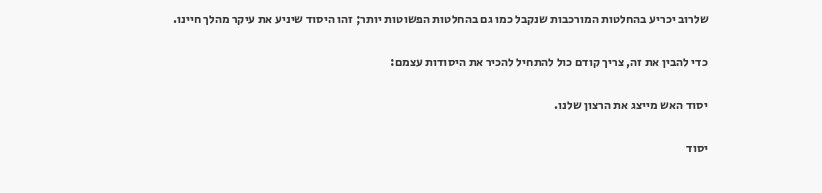שלרוב יכריע בהחלטות המורכבות שנקבל כמו גם בהחלטות הפשוטות יותר; זהו היסוד שיניע את עיקר מהלך חיינו.

כדי להבין את זה, צריך קודם כול להתחיל להכיר את היסודות עצמם:

יסוד האש מייצג את הרצון שלנו.

יסוד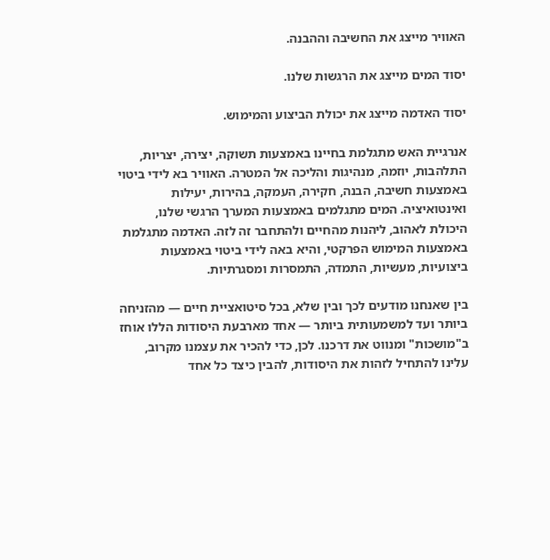האוויר מייצג את החשיבה וההבנה.

יסוד המים מייצג את הרגשות שלנו.

יסוד האדמה מייצג את יכולת הביצוע והמימוש.

אנרגיית האש מתגלמת בחיינו באמצעות תשוקה, יצירה, יצריות, התלהבות, יוזמה, מנהיגות והליכה אל המטרה. האוויר בא לידי ביטוי באמצעות חשיבה, הבנה, חקירה, העמקה, בהירות, יעילות ואינטואיציה. המים מתגלמים באמצעות המערך הרגשי שלנו, היכולת לאהוב, ליהנות מהחיים ולהתחבר זה לזה. האדמה מתגלמת באמצעות המימוש הפרקטי, והיא באה לידי ביטוי באמצעות ביצועיות, מעשיות, התמדה, התמסרות ומסגרתיות.

בין שאנחנו מודעים לכך ובין שלא, בכל סיטואציית חיים — מהזניחה ביותר ועד למשמעותית ביותר — אחד מארבעת היסודות הללו אוחז ב"מושכות" ומנווט את דרכנו. לכן, כדי להכיר את עצמנו מקרוב, עלינו להתחיל לזהות את היסודות, להבין כיצד כל אחד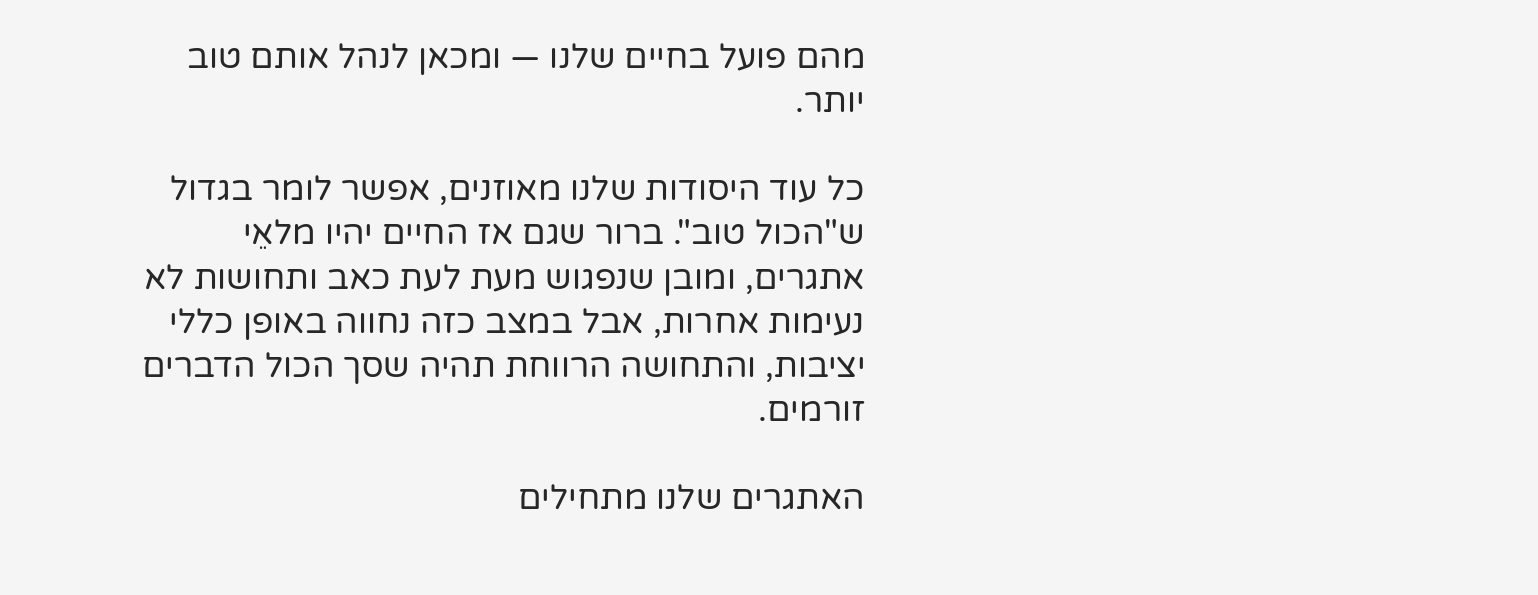מהם פועל בחיים שלנו — ומכאן לנהל אותם טוב יותר.

כל עוד היסודות שלנו מאוזנים, אפשר לומר בגדול ש"הכול טוב". ברור שגם אז החיים יהיו מלאֵי אתגרים, ומובן שנפגוש מעת לעת כאב ותחושות לא נעימות אחרות, אבל במצב כזה נחווה באופן כללי יציבות, והתחושה הרווחת תהיה שסך הכול הדברים זורמים.

האתגרים שלנו מתחילים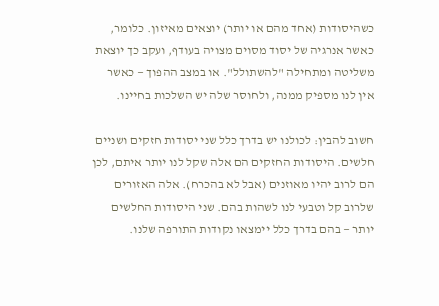כשהיסודות (אחד מהם או יותר) יוצאים מאיזון. כלומר, כאשר אנרגיה של יסוד מסוים מצויה בעודף, ועקב כך יוצאת משליטה ומתחילה "להשתולל". או במצב ההפוך — כאשר אין לנו מספיק ממנה, ולחוסר שלה יש השלכות בחיינו.

חשוב להבין: לכולנו יש בדרך כלל שני יסודות חזקים ושניים חלשים. היסודות החזקים הם אלה שקל לנו יותר איתם, לכן הם לרוב יהיו מאוזנים (אבל לא בהכרח). אלה האזורים שלרוב קל וטבעי לנו לשהות בהם. שני היסודות החלשים יותר — בהם בדרך כלל יימצאו נקודות התורפה שלנו.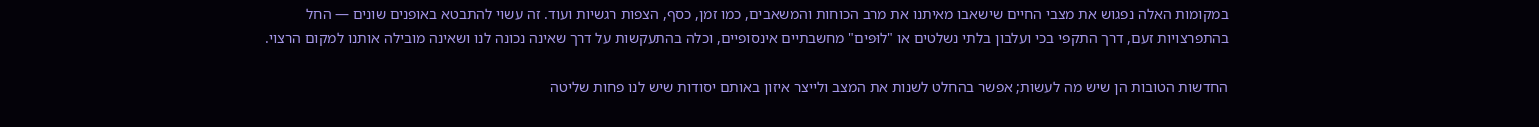במקומות האלה נפגוש את מצבי החיים שישאבו מאיתנו את מרב הכוחות והמשאבים, כמו זמן, כסף, הצפות רגשיות ועוד. זה עשוי להתבטא באופנים שונים — החל בהתפרצויות זעם, דרך התקפי בכי ועלבון בלתי נשלטים או "לוּפּים" מחשבתיים אינסופיים, וכלה בהתעקשות על דרך שאינה נכונה לנו ושאינה מובילה אותנו למקום הרצוי.

החדשות הטובות הן שיש מה לעשות; אפשר בהחלט לשנות את המצב ולייצר איזון באותם יסודות שיש לנו פחות שליטה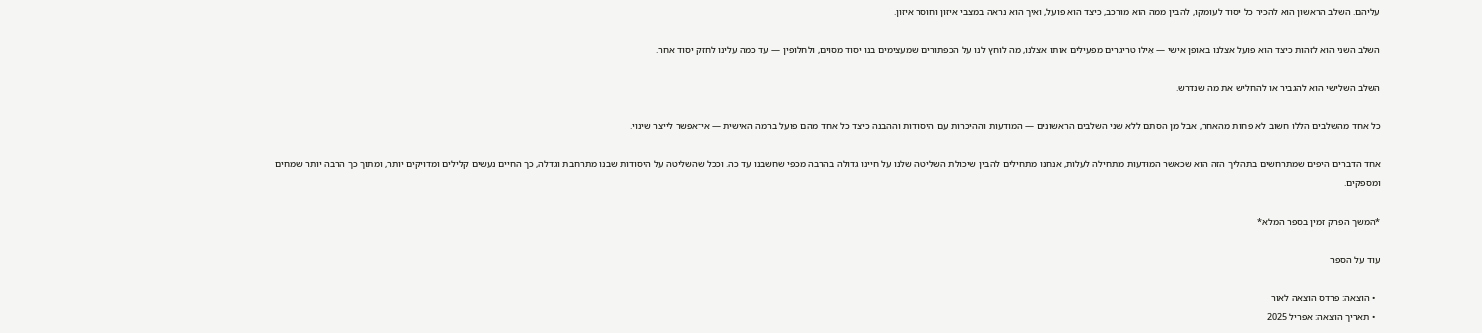עליהם. השלב הראשון הוא להכיר כל יסוד לעומקו, להבין ממה הוא מורכב, כיצד הוא פועל, ואיך הוא נראה במצבי איזון וחוסר איזון.

השלב השני הוא לזהות כיצד הוא פועל אצלנו באופן אישי — אֵילו טריגרים מפעילים אותו אצלנו, מה לוחץ לנו על הכפתורים שמעצימים בנו יסוד מסוים, ולחלופין — עד כמה עלינו לחזק יסוד אחר.

השלב השלישי הוא להגביר או להחליש את מה שנדרש.

כל אחד מהשלבים הללו חשוב לא פחות מהאחר, אבל מן הסתם ללא שני השלבים הראשונים — המודעות וההיכרות עם היסודות וההבנה כיצד כל אחד מהם פועל ברמה האישית — אי־אפשר לייצר שינוי.

אחד הדברים היפים שמתרחשים בתהליך הזה הוא שכאשר המוּדעוּת מתחילה לעלות, אנחנו מתחילים להבין שיכולת השליטה שלנו על חיינו גדולה בהרבה מכפי שחשבנו עד כה. וככל שהשליטה על היסודות שבנו מתרחבת וגדלה, כך החיים נעשים קלילים ומדויקים יותר, ומתוך כך הרבה יותר שמחים ומספקים.

*המשך הפרק זמין בספר המלא*

עוד על הספר

  • הוצאה: פרדס הוצאה לאור
  • תאריך הוצאה: אפריל 2025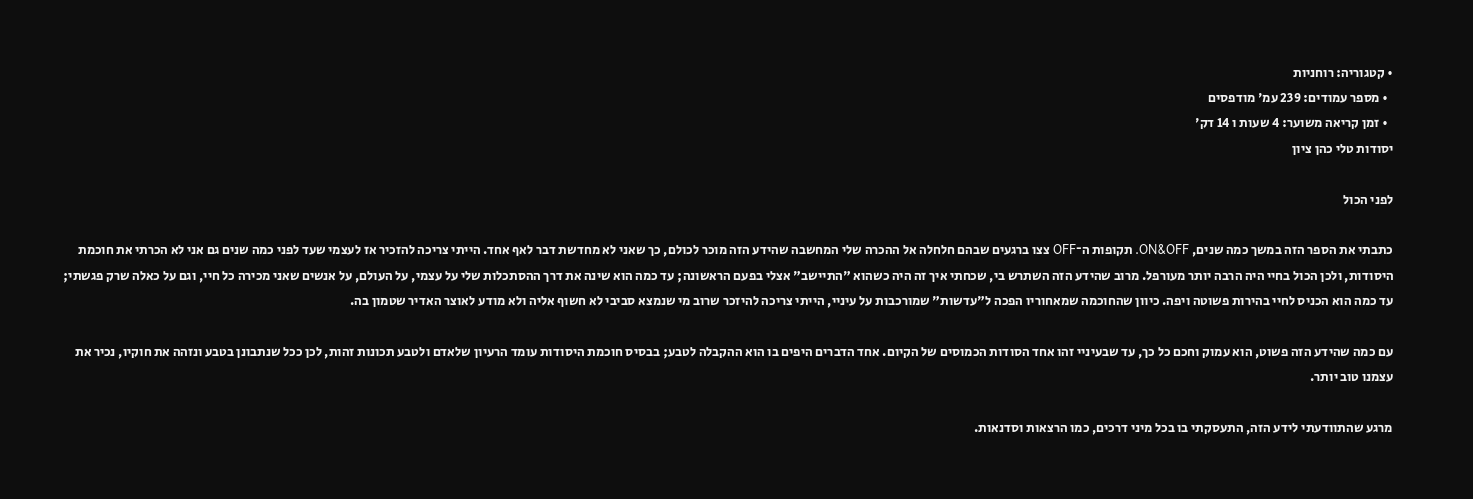• קטגוריה: רוחניות
  • מספר עמודים: 239 עמ' מודפסים
  • זמן קריאה משוער: 4 שעות ו 14 דק'
יסודות טלי כהן ציון

לפני הכול

כתבתי את הספר הזה במשך כמה שנים, ON&OFF. תקופות ה־OFF צצו ברגעים שבהם חלחלה אל ההכרה שלי המחשבה שהידע הזה מוכר לכולם, כך שאני לא מחדשת דבר לאף אחד. הייתי צריכה להזכיר אז לעצמי שעד לפני כמה שנים גם אני לא הכרתי את חוכמת היסודות, ולכן הכול בחיי היה הרבה יותר מעורפל. מרוב שהידע הזה השתרש בי, שכחתי איך זה היה כשהוא "התיישב" אצלי בפעם הראשונה; עד כמה הוא שינה את דרך ההסתכלות שלי על עצמי, על העולם, על אנשים שאני מכירה כל חיי, וגם על כאלה שרק פגשתי; עד כמה הוא הכניס לחיי בהירות פשוטה ויפה. כיוון שהחוכמה שמאחוריו הפכה ל"עדשות" שמורכבות על עיניי, הייתי צריכה להיזכר שרוב מי שנמצא סביבי לא חשוף אליה ולא מודע לאוצר האדיר שטמון בה.

עם כמה שהידע הזה פשוט, הוא עמוק וחכם כל כך, עד שבעיניי זהו אחד הסודות הכמוסים של הקיום. אחד הדברים היפים בו הוא ההקבלה לטבע; בבסיס חוכמת היסודות עומד הרעיון שלאדם ולטבע תכונות זהות, לכן ככל שנתבונן בטבע ונזהה את חוקיו, נכיר את עצמנו טוב יותר.

מרגע שהתוודעתי לידע הזה, התעסקתי בו בכל מיני דרכים, כמו הרצאות וסדנאות.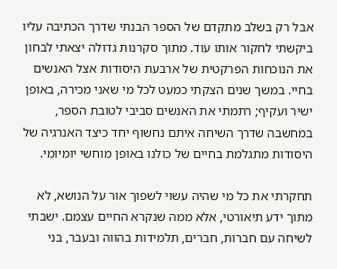אבל רק בשלב מתקדם של הספר הבנתי שדרך הכתיבה עליו ביקשתי לחקור אותו עוד. מתוך סקרנות גדולה יצאתי לבחון את הנוכחות הפרקטית של ארבעת היסודות אצל האנשים בחיי. במשך שנים הצקתי כמעט לכל מי שאני מכירה, באופן ישיר ועקיף; רתמתי את האנשים סביבי לטובת הספר, במחשבה שדרך השיחה איתם נחשוף יחד כיצד האנרגיה של היסודות מתגלמת בחיים של כולנו באופן מוחשי יומיומי.

תחקרתי את כל מי שהיה עשוי לשפוך אור על הנושא, לא מתוך ידע תיאורטי, אלא ממה שנקרא החיים עצמם. ישבתי לשיחה עם חברות, חברים, תלמידות בהווה ובעבר, בני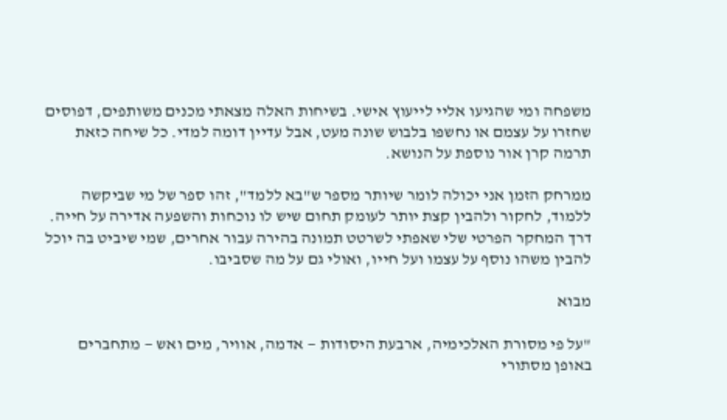משפחה ומי שהגיעו אליי לייעוץ אישי. בשיחות האלה מצאתי מכנים משותפים, דפוסים שחזרו על עצמם או נחשפו בלבוש שונה מעט, אבל עדיין דומה למדי. כל שיחה כזאת תרמה קרן אור נוספת על הנושא.

ממרחק הזמן אני יכולה לומר שיותר מספר ש"בא ללמד", זהו ספר של מי שביקשה ללמוד, לחקור ולהבין קצת יותר לעומק תחום שיש לו נוכחות והשפעה אדירה על חייה. דרך המחקר הפרטי שלי שאפתי לשרטט תמונה בהירה עבור אחרים, שמי שיביט בה יוכל להבין משהו נוסף על עצמו ועל חייו, ואולי גם על מה שסביבו.

מבוא

"על פי מסורת האלכימיה, ארבעת היסודות — אדמה, אוויר, מים ואש — מתחברים באופן מסתורי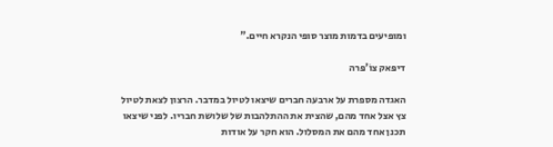ומופיעים בדמות מוצר סופי הנקרא חיים."

דיפּאק צוֹ'פּרה

האגדה מספרת על ארבעה חברים שיצאו לטיול במדבר. הרצון לצאת לטיול צץ אצל אחד מהם, שהצית את ההתלהבות של שלושת חבריו. לפני שיצאו תכנן אחד מהם את המסלול. הוא חקר על אודות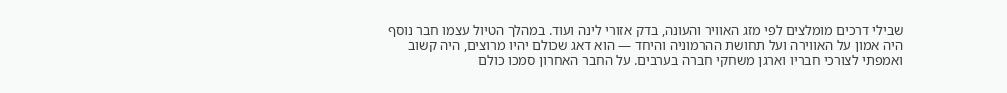שבילי דרכים מומלצים לפי מזג האוויר והעונה, בדק אזורי לינה ועוד. במהלך הטיול עצמו חבר נוסף היה אמון על האווירה ועל תחושת ההרמוניה והיחד — הוא דאג שכולם יהיו מרוצים, היה קשוב ואמפתי לצורכי חבריו וארגן משחקי חברה בערבים. על החבר האחרון סמכו כולם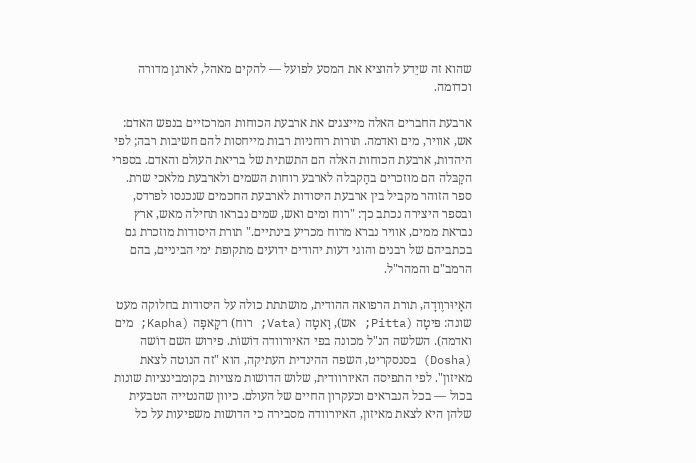שהוא זה שיֵדע להוציא את המסע לפועל — להקים מאהל, לארגן מדורה וכדומה.

ארבעת החברים האלה מייצגים את ארבעת הכוחות המרכזיים בנפש האדם: אש, אוויר, מים ואדמה. תורות רוחניות רבות מייחסות להם חשיבות רבה; לפי היהדות, ארבעת הכוחות האלה הם התשתית של בריאת העולם והאדם. בספרי הקַבּלה הם מוזכרים בהַקבלה לארבע רוחות השמים ולארבעת מלאכי שרת. ספר הזוהר מקביל בין ארבעת היסודות לארבעת החכמים שנכנסו לפרדס, ובספר היצירה נכתב כך: "רוח ומים ואש, שמים נבראו תחילה מאש, ארץ נבראת ממים, אוויר נברא מרוח מכריע בינתיים." תורת היסודות מוזכרת גם בכתביהם של רבנים והוגי דעות יהודים ידועים מתקופת ימי הביניים, בהם הרמב"ם והמהר"ל.

האָיוּרוֶודָה, תורת הרפואה ההודית, מושתתת כולה על היסודות בחלוקה מעט שונה: פּיטָה (Pitta; אש), וָאטָה (Vata; רוח) ו־קָאפָה (Kapha; מים ואדמה). השלשה הנ"ל מכונה בפי האיורוודה דוֹשוֹת. פירוש השם דוֹשה (Dosha) בסנסקריט, השפה ההינדית העתיקה, הוא "זה הנוטה לצאת מאיזון". לפי התפיסה האיורוודית, שלוש הדושות מצויות בקומבינציות שונות בכול — בכל הנבראים וכעקרון החיים של העולם. כיוון שהנטייה הטבעית שלהן היא לצאת מאיזון, האיורוודה מסבירה כי הדושות משפיעות על כל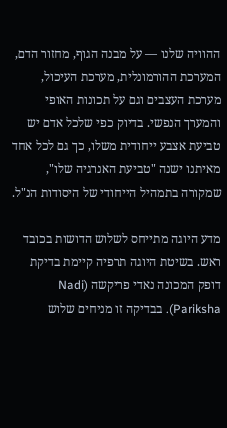ההוויה שלנו — על מבנה הגוף, מחזור הדם, המערכת ההורמונלית, מערכת העיכול, מערכת העצבים וגם על תכונות האופי והמערך הנפשי. בדיוק כפי שלכל אדם יש טביעת אצבע ייחודית משלו, כך גם לכל אחד מאיתנו ישנה "טביעת האנרגיה שלו", שמקורה בתמהיל הייחודי של היסודות הנ"ל.

מדע היוגה מתייחס לשלוש הדושות בכובד ראש. בשיטת היוגה תרפיה קיימת בדיקת דופק המכונה נאדי פריקשה (Nadi Pariksha). בבדיקה זו מניחים שלוש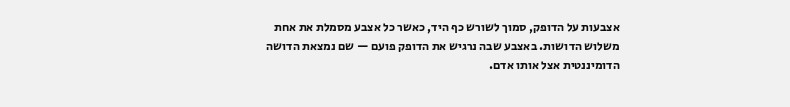אצבעות על הדופק, סמוך לשורש כף היד, כאשר כל אצבע מסמלת את אחת משלוש הדושות. באצבע שבה נרגיש את הדופק פועם — שם נמצאת הדושה הדומיננטית אצל אותו אדם.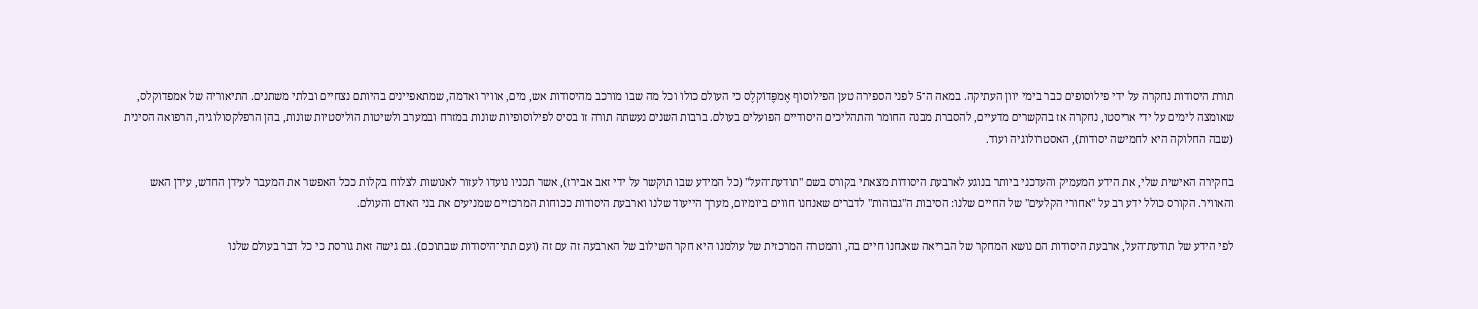תורת היסודות נחקרה על ידי פילוסופים כבר בימי יוון העתיקה. במאה ה־5 לפני הספירה טען הפילוסוף אֶמפֶּדוֹקלֶס כי העולם כולו וכל מה שבו מורכב מהיסודות אש, מים, אוויר ואדמה, שמתאפיינים בהיותם נצחיים ובלתי משתנים. התיאוריה של אמפדוקלס, שאומצה לימים על ידי אריסטו, נחקרה אז בהקשרים מדעיים, להסברת מבנה החומר והתהליכים היסודיים הפועלים בעולם. ברבות השנים נעשתה תורה זו בסיס לפילוסופיות שונות במזרח ובמערב ולשיטות הוליסטיות שונות, בהן הרפלקסולוגיה, הרפואה הסינית (שבה החלוקה היא לחמישה יסודות), האסטרולוגיה ועוד.

בחקירה האישית שלי, את הידע המעמיק והעדכני ביותר בנוגע לארבעת היסודות מצאתי בקורס בשם "תודעת־העל" (כל המידע שבו תוקשר על ידי זאב אבירז), אשר תכניו נועדו לעזור לאנושות לצלוח בקלות ככל האפשר את המעבר לעידן החדש, עידן האש והאוויר. הקורס כולל ידע רב על "אחורי הקלעים" של החיים שלנו: הסיבות ה"גבוהות" לדברים שאנחנו חווים ביומיום, מערך הייעוד שלנו וארבעת היסודות ככוחות המרכזיים שמניעים את בני האדם והעולם.

לפי הידע של תודעת־העל, ארבעת היסודות הם נושא המחקר של הבריאה שאנחנו חיים בה, והמטרה המרכזית של עולמנו היא חקר השילוב של הארבעה זה עם זה (ועם תתי־היסודות שבתוכם). גם גישה זאת גורסת כי כל דבר בעולם שלנו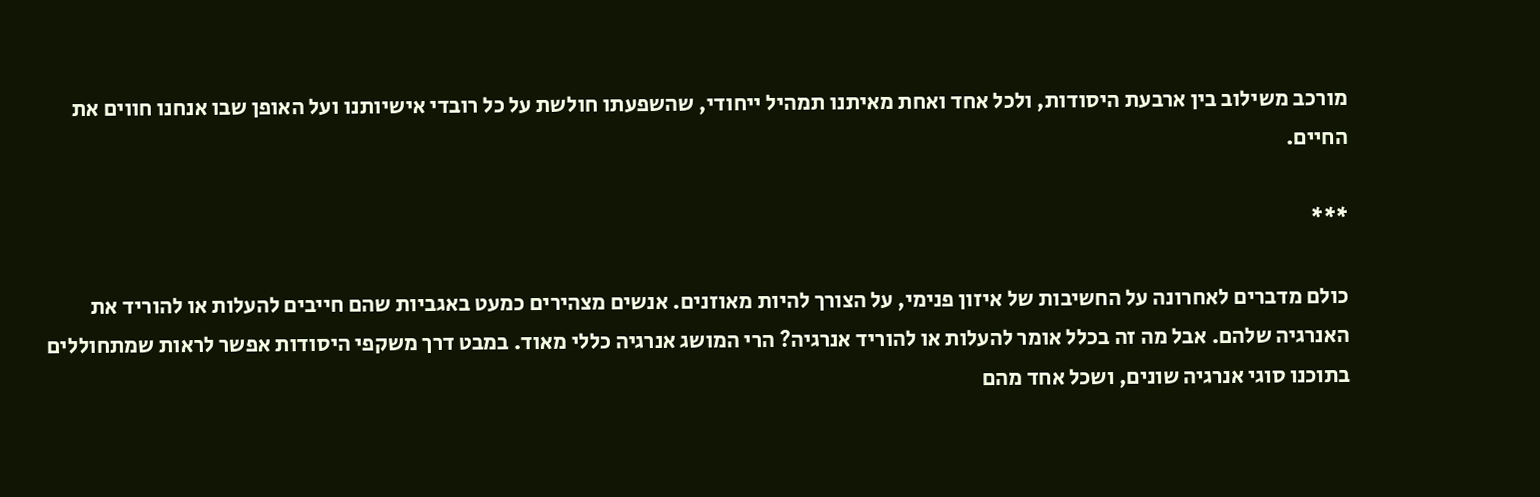מורכב משילוב בין ארבעת היסודות, ולכל אחד ואחת מאיתנו תמהיל ייחודי, שהשפעתו חולשת על כל רובדי אישיותנו ועל האופן שבו אנחנו חווים את החיים.

***

כולם מדברים לאחרונה על החשיבות של איזון פנימי, על הצורך להיות מאוזנים. אנשים מצהירים כמעט באגביות שהם חייבים להעלות או להוריד את האנרגיה שלהם. אבל מה זה בכלל אומר להעלות או להוריד אנרגיה? הרי המושג אנרגיה כללי מאוד. במבט דרך משקפי היסודות אפשר לראות שמתחוללים בתוכנו סוגי אנרגיה שונים, ושכל אחד מהם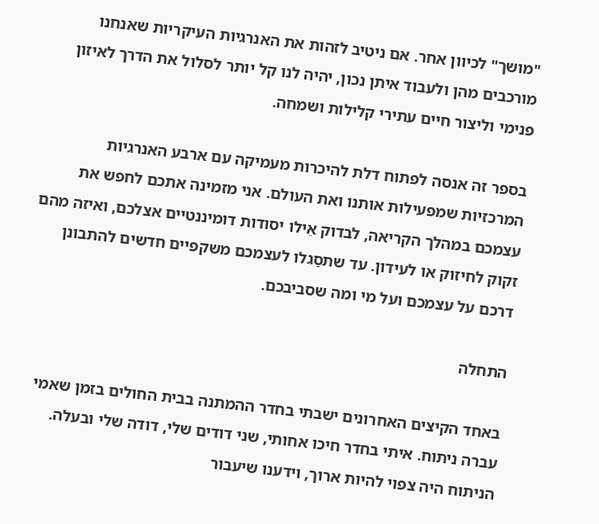"מושך" לכיוון אחר. אם ניטיב לזהות את האנרגיות העיקריות שאנחנו מורכבים מהן ולעבוד איתן נכון, יהיה לנו קל יותר לסלול את הדרך לאיזון פנימי וליצור חיים עתירי קלילות ושמחה.

בספר זה אנסה לפתוח דלת להיכרות מעמיקה עם ארבע האנרגיות המרכזיות שמפעילות אותנו ואת העולם. אני מזמינה אתכם לחפש את עצמכם במהלך הקריאה, לבדוק אֵילו יסודות דומיננטיים אצלכם, ואיזה מהם זקוק לחיזוק או לעידון. עד שתסַגלו לעצמכם משקפיים חדשים להתבונן דרכם על עצמכם ועל מי ומה שסביבכם.

התחלה

באחד הקיצים האחרונים ישבתי בחדר ההמתנה בבית החולים בזמן שאמי עברה ניתוח. איתי בחדר חיכו אחותי, שני דודים שלי, דודה שלי ובעלה. הניתוח היה צפוי להיות ארוך, וידענו שיעבור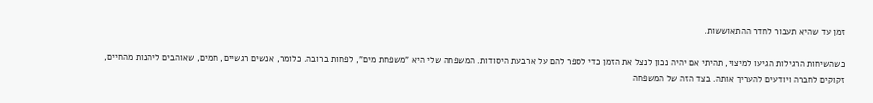זמן עד שהיא תעבור לחדר ההתאוששות.

כשהשיחות הרגילות הגיעו למיצוי, תהיתי אם יהיה נכון לנצל את הזמן כדי לספר להם על ארבעת היסודות. המשפחה שלי היא "משפחת מים", לפחות ברובה. כלומר, אנשים רגשיים, חמים, שאוהבים ליהנות מהחיים, זקוקים לחברה ויודעים להעריך אותה. בצד הזה של המשפחה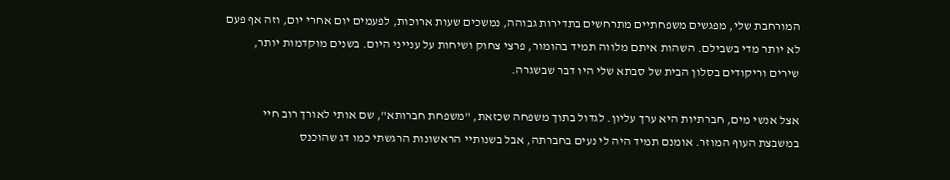המורחבת שלי, מפגשים משפחתיים מתרחשים בתדירות גבוהה, נמשכים שעות ארוכות, לפעמים יום אחרי יום, וזה אף פעם לא יותר מדי בשבילם. השהות איתם מלווה תמיד בהומור, פרצי צחוק ושיחות על ענייני היום. בשנים מוקדמות יותר, שירים וריקודים בסלון הבית של סבתא שלי היו דבר שבשגרה.

אצל אנשי מים, חברתיות היא ערך עליון. לגדול בתוך משפחה שכזאת, "משפחת חברותא", שם אותי לאורך רוב חיי במשבצת העוף המוזר. אומנם תמיד היה לי נעים בחברתה, אבל בשנותיי הראשונות הרגשתי כמו דג שהוכנס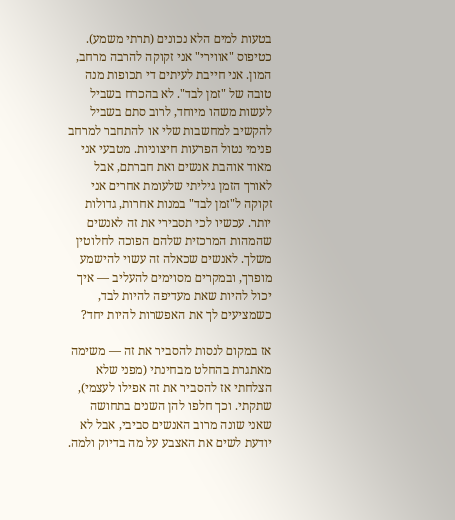בטעות למים הלא נכונים (תרתי משמע). כטיפוס "אווירי" אני זקוקה להרבה מרחב, המון. אני חייבת לעיתים די תכופות מנה טובה של "זמן לבד". לא בהכרח בשביל לעשות משהו מיוחד, לרוב סתם בשביל להקשיב למחשבות שלי או להתחבר למרחב פנימי נטול הפרעות חיצוניות. מטבעי אני מאוד אוהבת אנשים ואת חברתם, אבל לאורך הזמן גיליתי שלעומת אחרים אני זקוקה ל"זמן לבד" במנות אחרות, גדולות יותר. עכשיו לכי תסבירי את זה לאנשים שהמהות המרכזית שלהם הפוכה לחלוטין משלך. לאנשים שכאלה זה עשוי להישמע מופרך, ובמקרים מסוימים להעליב — איך יכול להיות שאת מעדיפה להיות לבד, כשמציעים לך את האפשרות להיות יחד?

אז במקום לנסות להסביר את זה — משימה מאתגרת בהחלט מבחינתי (מפני שלא הצלחתי אז להסביר את זה אפילו לעצמי), שתקתי. וכך חלפו להן השנים בתחושה שאני שונה מרוב האנשים סביבי, אבל לא יודעת לשים את האצבע על מה בדיוק ולמה.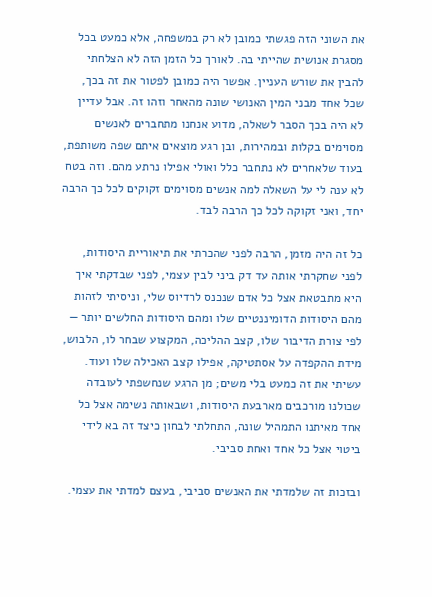את השוני הזה פגשתי כמובן לא רק במשפחה, אלא כמעט בכל מסגרת אנושית שהייתי בה. לאורך כל הזמן הזה לא הצלחתי להבין את שורש העניין. אפשר היה כמובן לפטור את זה בכך, שכל אחד מבני המין האנושי שונה מהאחר וזהו זה. אבל עדיין לא היה בכך הסבר לשאלה, מדוע אנחנו מתחברים לאנשים מסוימים בקלות ובמהירות, ובן רגע מוצאים איתם שפה משותפת, בעוד שלאחרים לא נתחבר כלל ואולי אפילו נרתע מהם. וזה בטח לא ענה לי על השאלה למה אנשים מסוימים זקוקים לכל כך הרבה יחד, ואני זקוקה לכל כך הרבה לבד.

כל זה היה מזמן, הרבה לפני שהכרתי את תיאוריית היסודות, לפני שחקרתי אותה עד דק ביני לבין עצמי, לפני שבדקתי איך היא מתבטאת אצל כל אדם שנכנס לרדיוס שלי, וניסיתי לזהות מהם היסודות הדומיננטיים שלו ומהם היסודות החלשים יותר — לפי צורת הדיבור שלו, קצב ההליכה, המקצוע שבחר לו, הלבוש, מידת ההקפדה על אסתטיקה, אפילו קצב האכילה שלו ועוד. עשיתי את זה כמעט בלי משים; מן הרגע שנחשפתי לעובדה שכולנו מורכבים מארבעת היסודות, ושבאותה נשימה אצל כל אחד מאיתנו התמהיל שונה, התחלתי לבחון כיצד זה בא לידי ביטוי אצל כל אחד ואחת סביבי.

ובזכות זה שלמדתי את האנשים סביבי, בעצם למדתי את עצמי.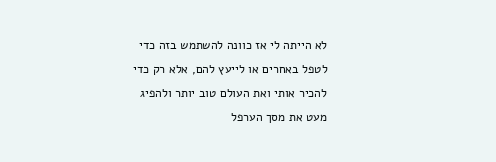לא הייתה לי אז כוונה להשתמש בזה כדי לטפל באחרים או לייעץ להם, אלא רק כדי להכיר אותי ואת העולם טוב יותר ולהפיג מעט את מסך הערפל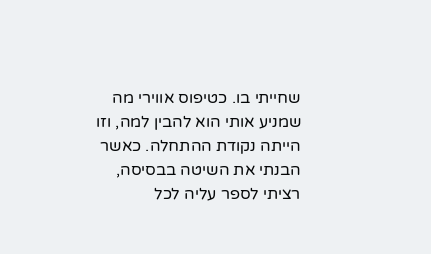שחייתי בו. כטיפוס אווירי מה שמניע אותי הוא להבין למה, וזו הייתה נקודת ההתחלה. כאשר הבנתי את השיטה בבסיסה, רציתי לספר עליה לכל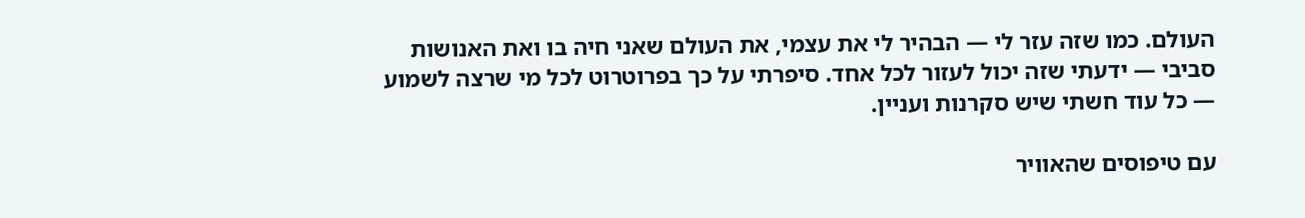העולם. כמו שזה עזר לי — הבהיר לי את עצמי, את העולם שאני חיה בו ואת האנושות סביבי — ידעתי שזה יכול לעזור לכל אחד. סיפרתי על כך בפרוטרוט לכל מי שרצה לשמוע — כל עוד חשתי שיש סקרנות ועניין.

עם טיפוסים שהאוויר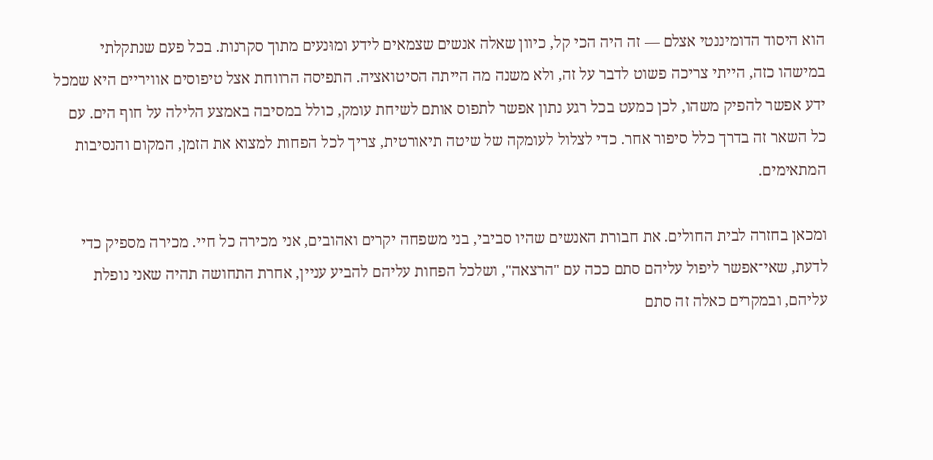הוא היסוד הדומיננטי אצלם — זה היה הכי קל, כיוון שאלה אנשים שצמאים לידע ומוּנעים מתוך סקרנות. בכל פעם שנתקלתי במישהו כזה, הייתי צריכה פשוט לדבר על זה, ולא משנה מה הייתה הסיטואציה. התפיסה הרווחת אצל טיפוסים אוויריים היא שמכל ידע אפשר להפיק משהו, לכן כמעט בכל רגע נתון אפשר לתפוס אותם לשיחת עומק, כולל במסיבה באמצע הלילה על חוף הים. עם כל השאר זה בדרך כלל סיפור אחר. כדי לצלול לעומקה של שיטה תיאורטית, צריך לכל הפחות למצוא את הזמן, המקום והנסיבות המתאימים.

ומכאן בחזרה לבית החולים. את חבורת האנשים שהיו סביבי, בני משפחה יקרים ואהובים, אני מכירה כל חיי. מכירה מספיק כדי לדעת, שאי־אפשר ליפול עליהם סתם ככה עם "הרצאה", ושלכל הפחות עליהם להביע עניין, אחרת התחושה תהיה שאני נופלת עליהם, ובמקרים כאלה זה סתם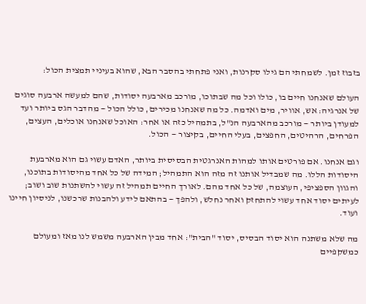בזבוז זמן. לשמחתי הם גילו סקרנות, ואני פתחתי בהסבר הבא, שהוא בעיניי תמצית הכול:

העולם שאנחנו חיים בו, כולו וכל מה שבתוכו, מורכב מארבעה יסודות, שהם למעשה ארבעה סוגים של אנרגיה: אש, אוויר, מים ואדמה. כל מה שאנחנו מכירים, כולל הכול — מהדבר הגס ביותר ועד למעודן ביותר — מורכב מהארבעה הנ"ל, בתמהיל כזה או אחר: האוכל שאנחנו אוכלים, העצים, הפרחים, הרהיטים, החפצים, בעלי החיים, בקיצור — הכול.

וגם אנחנו. אם פורטים אותו למהות האנרגטית הבסיסית ביותר, האדם עשוי גם הוא מארבעת היסודות הללו. מה שמבדיל אותנו זה מזה הוא התמהיל; המידה של כל אחד מהיסודות בתוכנו, והגוון הספציפי, העוצמה, של כל אחד מהם. לאורך החיים תמהיל זה עשוי להשתנות שוב ושוב; לעיתים יסוד אחד עשוי להתחזק ואחר נחלש, ולהפך — בהתאם לידע ולהבנות שרכשנו, לניסיון חיינו ועוד.

מה שלא משתנה הוא יסוד הבסיס, יסוד "הבית": אחד מבין הארבעה משמש לנו מאז ומעולם כמשקפיים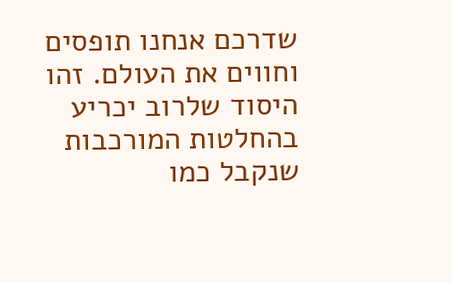שדרכם אנחנו תופסים וחווים את העולם. זהו היסוד שלרוב יכריע בהחלטות המורכבות שנקבל כמו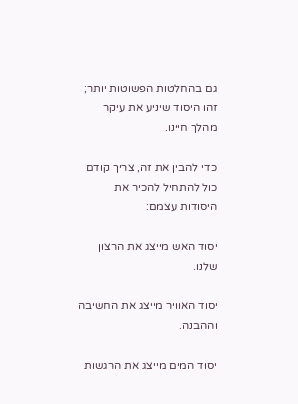גם בהחלטות הפשוטות יותר; זהו היסוד שיניע את עיקר מהלך חיינו.

כדי להבין את זה, צריך קודם כול להתחיל להכיר את היסודות עצמם:

יסוד האש מייצג את הרצון שלנו.

יסוד האוויר מייצג את החשיבה וההבנה.

יסוד המים מייצג את הרגשות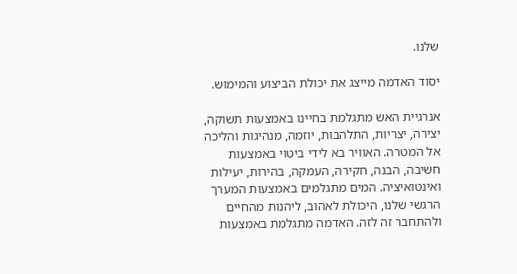שלנו.

יסוד האדמה מייצג את יכולת הביצוע והמימוש.

אנרגיית האש מתגלמת בחיינו באמצעות תשוקה, יצירה, יצריות, התלהבות, יוזמה, מנהיגות והליכה אל המטרה. האוויר בא לידי ביטוי באמצעות חשיבה, הבנה, חקירה, העמקה, בהירות, יעילות ואינטואיציה. המים מתגלמים באמצעות המערך הרגשי שלנו, היכולת לאהוב, ליהנות מהחיים ולהתחבר זה לזה. האדמה מתגלמת באמצעות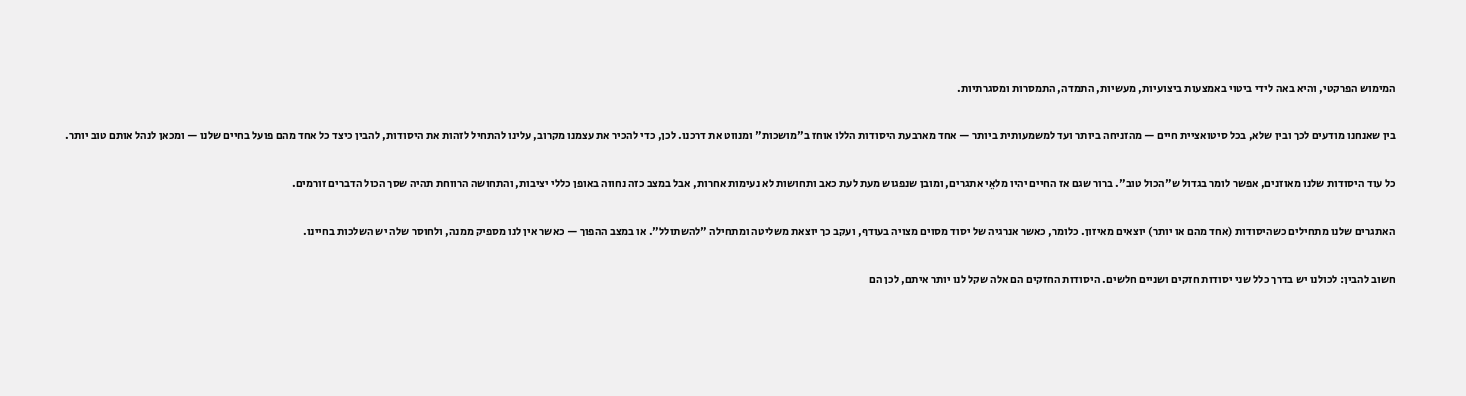המימוש הפרקטי, והיא באה לידי ביטוי באמצעות ביצועיות, מעשיות, התמדה, התמסרות ומסגרתיות.

בין שאנחנו מודעים לכך ובין שלא, בכל סיטואציית חיים — מהזניחה ביותר ועד למשמעותית ביותר — אחד מארבעת היסודות הללו אוחז ב"מושכות" ומנווט את דרכנו. לכן, כדי להכיר את עצמנו מקרוב, עלינו להתחיל לזהות את היסודות, להבין כיצד כל אחד מהם פועל בחיים שלנו — ומכאן לנהל אותם טוב יותר.

כל עוד היסודות שלנו מאוזנים, אפשר לומר בגדול ש"הכול טוב". ברור שגם אז החיים יהיו מלאֵי אתגרים, ומובן שנפגוש מעת לעת כאב ותחושות לא נעימות אחרות, אבל במצב כזה נחווה באופן כללי יציבות, והתחושה הרווחת תהיה שסך הכול הדברים זורמים.

האתגרים שלנו מתחילים כשהיסודות (אחד מהם או יותר) יוצאים מאיזון. כלומר, כאשר אנרגיה של יסוד מסוים מצויה בעודף, ועקב כך יוצאת משליטה ומתחילה "להשתולל". או במצב ההפוך — כאשר אין לנו מספיק ממנה, ולחוסר שלה יש השלכות בחיינו.

חשוב להבין: לכולנו יש בדרך כלל שני יסודות חזקים ושניים חלשים. היסודות החזקים הם אלה שקל לנו יותר איתם, לכן הם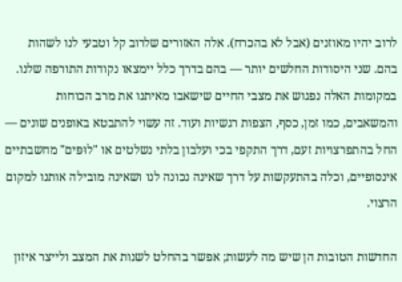לרוב יהיו מאוזנים (אבל לא בהכרח). אלה האזורים שלרוב קל וטבעי לנו לשהות בהם. שני היסודות החלשים יותר — בהם בדרך כלל יימצאו נקודות התורפה שלנו. במקומות האלה נפגוש את מצבי החיים שישאבו מאיתנו את מרב הכוחות והמשאבים, כמו זמן, כסף, הצפות רגשיות ועוד. זה עשוי להתבטא באופנים שונים — החל בהתפרצויות זעם, דרך התקפי בכי ועלבון בלתי נשלטים או "לוּפּים" מחשבתיים אינסופיים, וכלה בהתעקשות על דרך שאינה נכונה לנו ושאינה מובילה אותנו למקום הרצוי.

החדשות הטובות הן שיש מה לעשות; אפשר בהחלט לשנות את המצב ולייצר איזון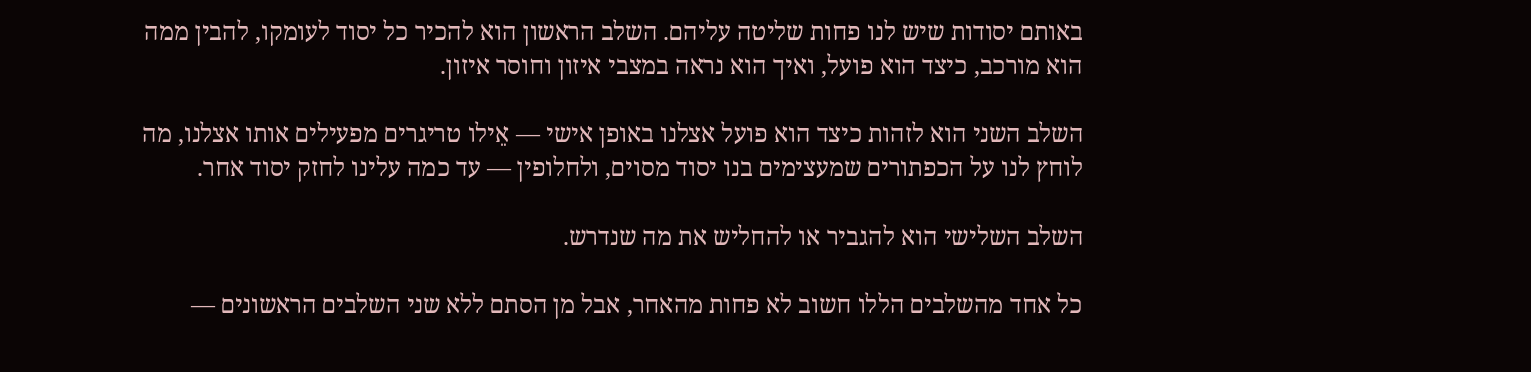באותם יסודות שיש לנו פחות שליטה עליהם. השלב הראשון הוא להכיר כל יסוד לעומקו, להבין ממה הוא מורכב, כיצד הוא פועל, ואיך הוא נראה במצבי איזון וחוסר איזון.

השלב השני הוא לזהות כיצד הוא פועל אצלנו באופן אישי — אֵילו טריגרים מפעילים אותו אצלנו, מה לוחץ לנו על הכפתורים שמעצימים בנו יסוד מסוים, ולחלופין — עד כמה עלינו לחזק יסוד אחר.

השלב השלישי הוא להגביר או להחליש את מה שנדרש.

כל אחד מהשלבים הללו חשוב לא פחות מהאחר, אבל מן הסתם ללא שני השלבים הראשונים —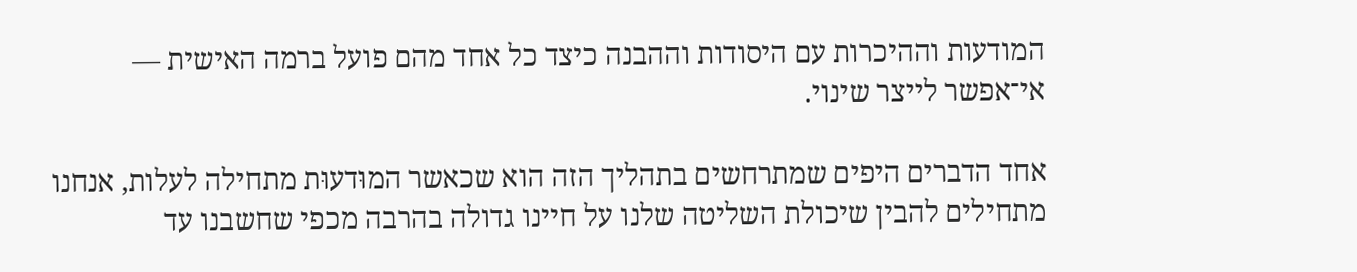המודעות וההיכרות עם היסודות וההבנה כיצד כל אחד מהם פועל ברמה האישית — אי־אפשר לייצר שינוי.

אחד הדברים היפים שמתרחשים בתהליך הזה הוא שכאשר המוּדעוּת מתחילה לעלות, אנחנו מתחילים להבין שיכולת השליטה שלנו על חיינו גדולה בהרבה מכפי שחשבנו עד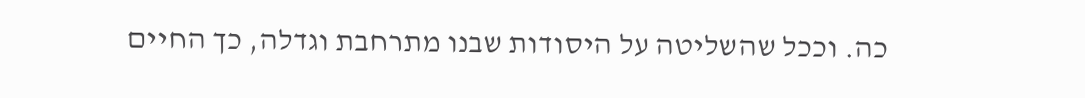כה. וככל שהשליטה על היסודות שבנו מתרחבת וגדלה, כך החיים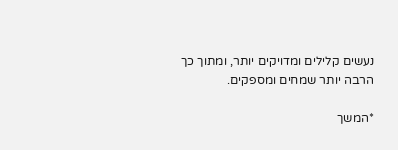נעשים קלילים ומדויקים יותר, ומתוך כך הרבה יותר שמחים ומספקים.

*המשך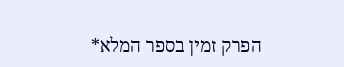הפרק זמין בספר המלא*